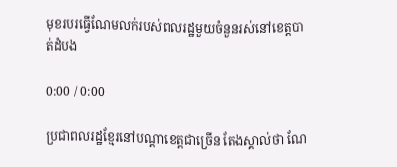មុខរបរធ្វើណែមលក់របស់ពលរដ្ឋមួយចំនួនរស់នៅខេត្តបាត់ដំបង

0:00 / 0:00

ប្រជាពលរដ្ឋខ្មែរនៅបណ្ដាខេត្តជាច្រើន តែងស្គាល់ថា ណែ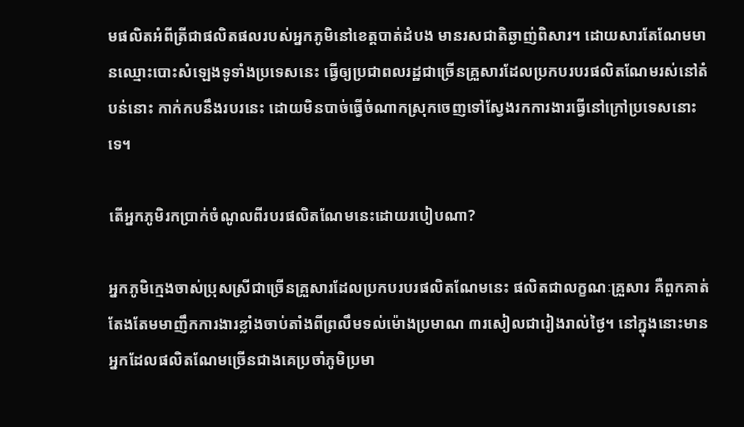មផលិតអំពីត្រីជាផលិតផលរបស់អ្នកភូមិនៅខេត្តបាត់ដំបង មានរសជាតិឆ្ងាញ់ពិសារ។ ដោយសារតែណែមមានឈ្មោះបោះសំឡេងទូទាំងប្រទេសនេះ ធ្វើឲ្យប្រជាពលរដ្ឋជាច្រើនគ្រួសារដែលប្រកបរបរផលិតណែមរស់នៅតំបន់នោះ កាក់កបនឹងរបរនេះ ដោយមិនបាច់ធ្វើចំណាកស្រុកចេញទៅស្វែងរកការងារធ្វើនៅក្រៅប្រទេសនោះទេ។

តើអ្នកភូមិរកប្រាក់ចំណូលពីរបរផលិតណែមនេះដោយរបៀបណា?

អ្នកភូមិក្មេងចាស់ប្រុសស្រីជាច្រើនគ្រួសារដែលប្រកបរបរផលិតណែមនេះ ផលិតជាលក្ខណៈគ្រួសារ គឺពួកគាត់តែងតែមមាញឹកការងារខ្លាំងចាប់តាំងពីព្រលឹមទល់ម៉ោងប្រមាណ ៣រសៀលជារៀងរាល់ថ្ងៃ។ នៅក្នុងនោះមានអ្នកដែលផលិតណែមច្រើនជាងគេប្រចាំភូមិប្រមា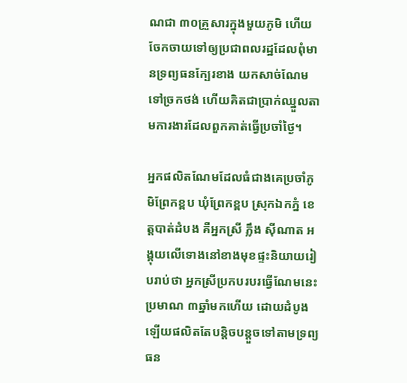ណជា ៣០គ្រួសារក្នុងមួយភូមិ ហើយចែកចាយទៅឲ្យប្រជាពលរដ្ឋដែលពុំមានទ្រព្យធនក្បែរខាង យកសាច់ណែមទៅច្រកថង់ ហើយគិតជាប្រាក់ឈ្នួលតាមការងារដែលពួកគាត់ធ្វើប្រចាំថ្ងៃ។

អ្នកផលិតណែមដែលធំជាងគេប្រចាំភូមិព្រែកខ្ពប ឃុំព្រែកខ្ពប ស្រុកឯកភ្នំ ខេត្តបាត់ដំបង គឺអ្នកស្រី ភ្លឹង ស៊ីណាត អង្គុយលើទោងនៅខាងមុខផ្ទះនិយាយរៀបរាប់ថា អ្នកស្រីប្រកបរបរធ្វើណែមនេះប្រមាណ ៣ឆ្នាំមកហើយ ដោយដំបូងឡើយផលិតតែបន្តិចបន្តួចទៅតាមទ្រព្យធន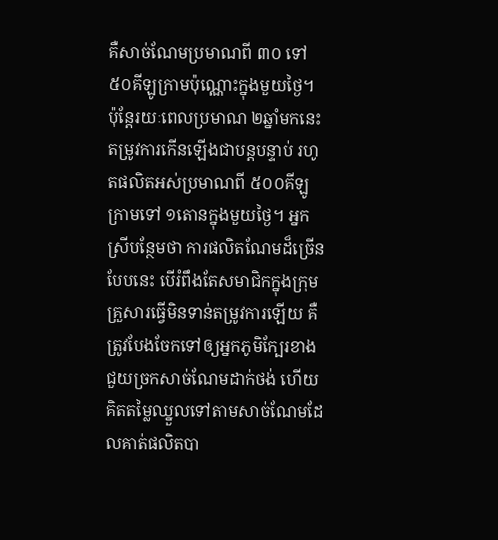គឺសាច់ណែមប្រមាណពី ៣០ ទៅ ៥០គីឡូក្រាមប៉ុណ្ណោះក្នុងមួយថ្ងៃ។ ប៉ុន្តែរយៈពេលប្រមាណ ២ឆ្នាំមកនេះ តម្រូវការកើនឡើងជាបន្តបន្ទាប់ រហូតផលិតអស់ប្រមាណពី ៥០០គីឡូក្រាមទៅ ១តោនក្នុងមួយថ្ងៃ។ អ្នកស្រីបន្ថែមថា ការផលិតណែមដ៏ច្រើនបែបនេះ បើរំពឹងតែសមាជិកក្នុងក្រុមគ្រួសារធ្វើមិនទាន់តម្រូវការឡើយ គឺត្រូវបែងចែកទៅឲ្យអ្នកភូមិក្បែរខាងជួយច្រកសាច់ណែមដាក់ថង់ ហើយគិតតម្លៃឈ្នួលទៅតាមសាច់ណែមដែលគាត់ផលិតបា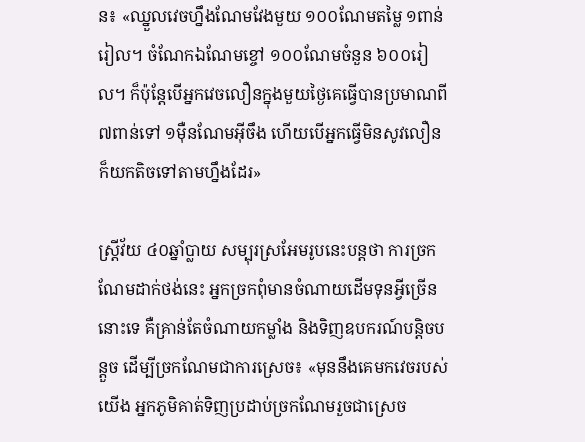ន៖ «ឈ្នួលវេចហ្នឹងណែមវែងមួយ ១០០ណែមតម្លៃ ១ពាន់រៀល។ ចំណែកឯណែមខ្ចៅ ១០០ណែមចំនួន ៦០០រៀល។ ក៏ប៉ុន្តែបើអ្នកវេចលឿនក្នុងមួយថ្ងៃគេធ្វើបានប្រមាណពី ៧ពាន់ទៅ ១ម៉ឺនណែមអ៊ីចឹង ហើយបើអ្នកធ្វើមិនសូវលឿន ក៏យកតិចទៅតាមហ្នឹងដែរ»

ស្ត្រីវ័យ ៤០ឆ្នាំប្លាយ សម្បុរស្រអែមរូបនេះបន្តថា ការច្រកណែមដាក់ថង់នេះ អ្នកច្រកពុំមានចំណាយដើមទុនអ្វីច្រើននោះទេ គឺគ្រាន់តែចំណាយកម្លាំង និងទិញឧបករណ៍បន្តិចបន្តួច ដើម្បីច្រកណែមជាការស្រេច៖ «មុននឹងគេមកវេចរបស់យើង អ្នកភូមិគាត់ទិញប្រដាប់ច្រកណែមរួចជាស្រេច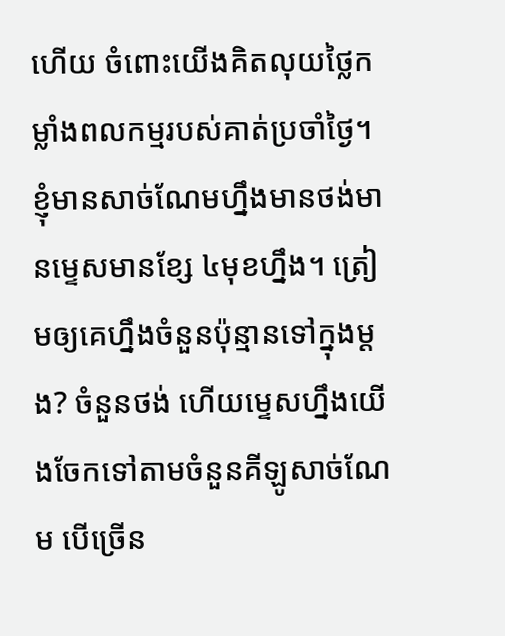ហើយ ចំពោះយើងគិតលុយថ្លៃកម្លាំងពលកម្មរបស់គាត់ប្រចាំថ្ងៃ។ ខ្ញុំមានសាច់ណែមហ្នឹងមានថង់មានម្ទេសមានខ្សែ ៤មុខហ្នឹង។ ត្រៀមឲ្យគេហ្នឹងចំនួនប៉ុន្មានទៅក្នុងម្ដង? ចំនួនថង់ ហើយម្ទេសហ្នឹងយើងចែកទៅតាមចំនួនគីឡូសាច់ណែម បើច្រើន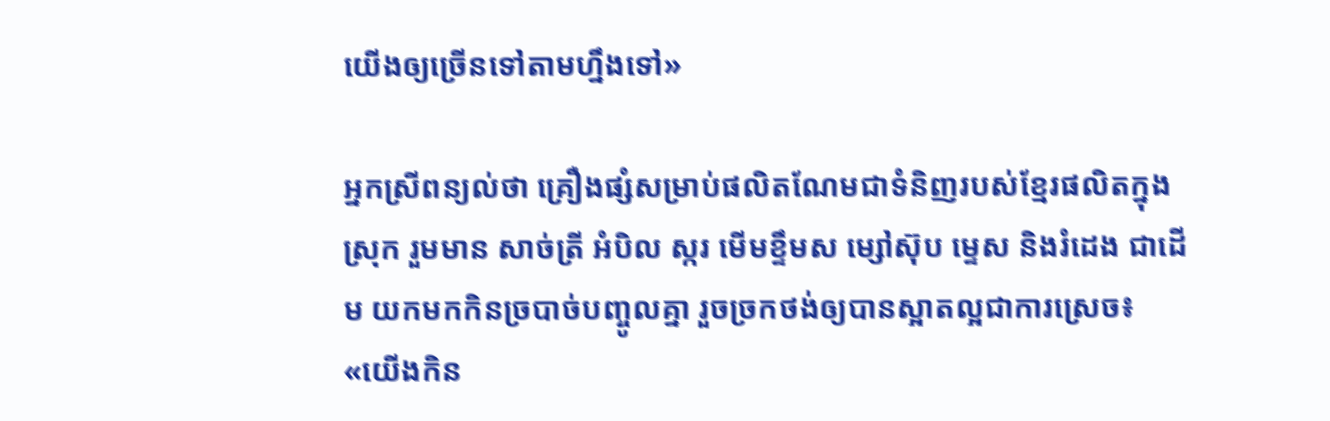យើងឲ្យច្រើនទៅតាមហ្នឹងទៅ»

អ្នកស្រីពន្យល់ថា គ្រឿងផ្សំសម្រាប់ផលិតណែមជាទំនិញរបស់ខ្មែរផលិតក្នុងស្រុក រួមមាន សាច់ត្រី អំបិល ស្ករ មើមខ្ទឹមស ម្សៅស៊ុប ម្ទេស និងរំដេង ជាដើម យកមកកិនច្របាច់បញ្ចូលគ្នា រួចច្រកថង់ឲ្យបានស្អាតល្អជាការស្រេច៖ «យើងកិន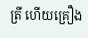ត្រី ហើយគ្រឿង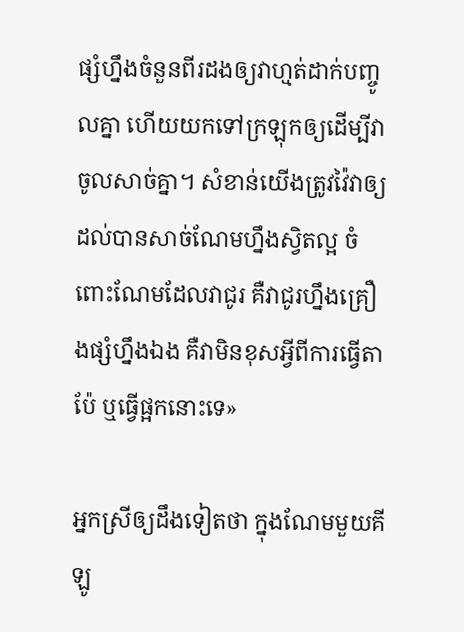ផ្សំហ្នឹងចំនួនពីរដងឲ្យវាហ្មត់ដាក់បញ្ចូលគ្នា ហើយយកទៅក្រឡុកឲ្យដើម្បីវាចូលសាច់គ្នា។ សំខាន់យើងត្រូវវ៉ៃវាឲ្យដល់បានសាច់ណែមហ្នឹងស្វិតល្អ ចំពោះណែមដែលវាជូរ គឺវាជូរហ្នឹងគ្រឿងផ្សំហ្នឹងឯង គឺវាមិនខុសអ្វីពីការធ្វើតាប៉ែ ឬធ្វើផ្អកនោះទេ»

អ្នកស្រីឲ្យដឹងទៀតថា ក្នុងណែមមួយគីឡូ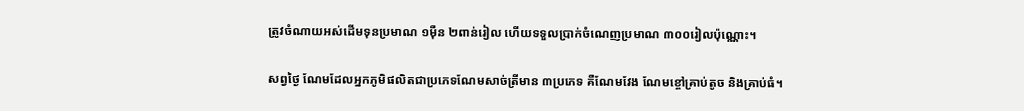ត្រូវចំណាយអស់ដើមទុនប្រមាណ ១ម៉ឺន ២ពាន់រៀល ហើយទទួលប្រាក់ចំណេញប្រមាណ ៣០០រៀលប៉ុណ្ណោះ។

សព្វថ្ងៃ ណែមដែលអ្នកភូមិផលិតជាប្រភេទណែមសាច់ត្រីមាន ៣ប្រភេទ គឺណែមវែង ណែមខ្ចៅគ្រាប់តូច និងគ្រាប់ធំ។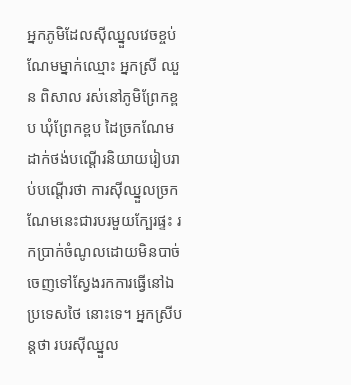អ្នកភូមិដែលស៊ីឈ្នួលវេចខ្ចប់ណែមម្នាក់ឈ្មោះ អ្នកស្រី ឈួន ពិសាល រស់នៅភូមិព្រែកខ្ពប ឃុំព្រែកខ្ពប ដៃច្រកណែមដាក់ថង់បណ្ដើរនិយាយរៀបរាប់បណ្ដើរថា ការស៊ីឈ្នួលច្រកណែមនេះជារបរមួយក្បែរផ្ទះ រកប្រាក់ចំណូលដោយមិនបាច់ចេញទៅស្វែងរកការធ្វើនៅឯប្រទេសថៃ នោះទេ។ អ្នកស្រីបន្តថា របរស៊ីឈ្នួល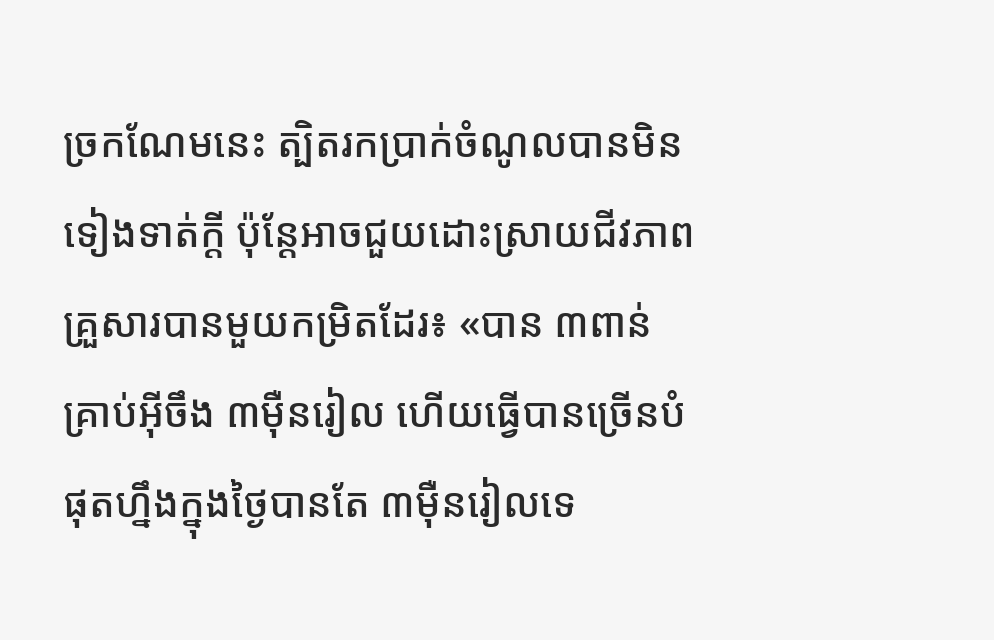ច្រកណែមនេះ ត្បិតរកប្រាក់ចំណូលបានមិនទៀងទាត់ក្ដី ប៉ុន្តែអាចជួយដោះស្រាយជីវភាពគ្រួសារបានមួយកម្រិតដែរ៖ «បាន ៣ពាន់គ្រាប់អ៊ីចឹង ៣ម៉ឺនរៀល ហើយធ្វើបានច្រើនបំផុតហ្នឹងក្នុងថ្ងៃបានតែ ៣ម៉ឺនរៀលទេ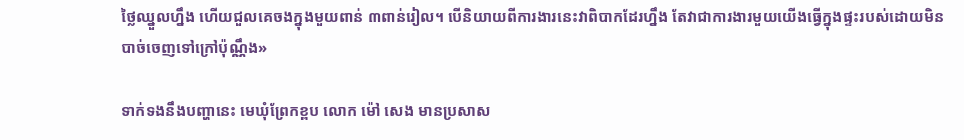ថ្លៃឈ្នួលហ្នឹង ហើយជួលគេចងក្នុងមួយពាន់ ៣ពាន់រៀល។ បើនិយាយពីការងារនេះវាពិបាកដែរហ្នឹង តែវាជាការងារមួយយើងធ្វើក្នុងផ្ទះរបស់ដោយមិនបាច់ចេញទៅក្រៅប៉ុណ្ណឹង»

ទាក់ទងនឹងបញ្ហានេះ មេឃុំព្រែកខ្ពប លោក ម៉ៅ សេង មានប្រសាស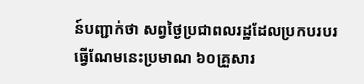ន៍បញ្ជាក់ថា សព្វថ្ងៃប្រជាពលរដ្ឋដែលប្រកបរបរធ្វើណែមនេះប្រមាណ ៦០គ្រួសារ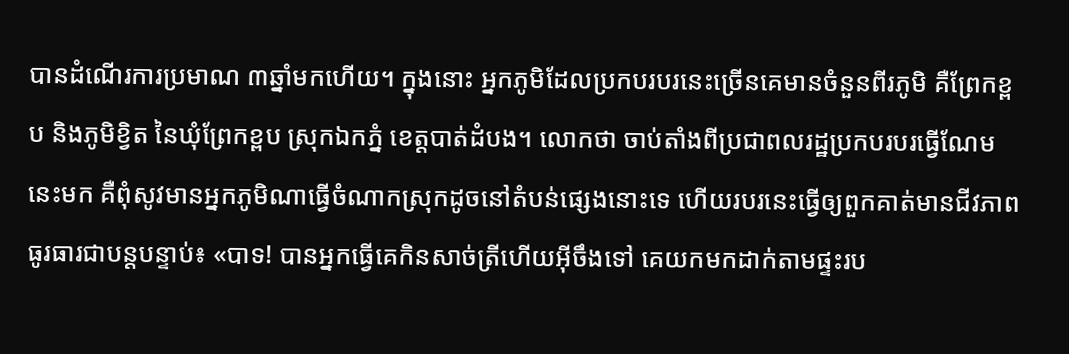បានដំណើរការប្រមាណ ៣ឆ្នាំមកហើយ។ ក្នុងនោះ អ្នកភូមិដែលប្រកបរបរនេះច្រើនគេមានចំនួនពីរភូមិ គឺព្រែកខ្ពប និងភូមិខ្វិត នៃឃុំព្រែកខ្ពប ស្រុកឯកភ្នំ ខេត្តបាត់ដំបង។ លោកថា ចាប់តាំងពីប្រជាពលរដ្ឋប្រកបរបរធ្វើណែមនេះមក គឺពុំសូវមានអ្នកភូមិណាធ្វើចំណាកស្រុកដូចនៅតំបន់ផ្សេងនោះទេ ហើយរបរនេះធ្វើឲ្យពួកគាត់មានជីវភាពធូរធារជាបន្តបន្ទាប់៖ «បាទ! បានអ្នកធ្វើគេកិនសាច់ត្រីហើយអ៊ីចឹងទៅ គេយកមកដាក់តាមផ្ទះរប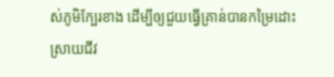ស់ភូមិក្បែរខាង ដើម្បីឲ្យជួយធ្វើគ្រាន់បានកម្រៃដោះស្រាយជីវ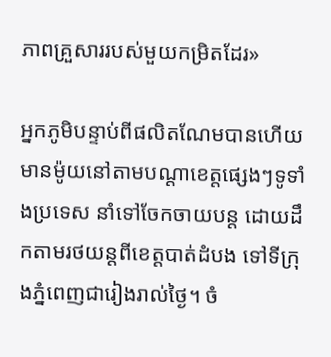ភាពគ្រួសាររបស់មួយកម្រិតដែរ»

អ្នកភូមិបន្ទាប់ពីផលិតណែមបានហើយ មានម៉ូយនៅតាមបណ្ដាខេត្តផ្សេងៗទូទាំងប្រទេស នាំទៅចែកចាយបន្ត ដោយដឹកតាមរថយន្តពីខេត្តបាត់ដំបង ទៅទីក្រុងភ្នំពេញជារៀងរាល់ថ្ងៃ។ ចំ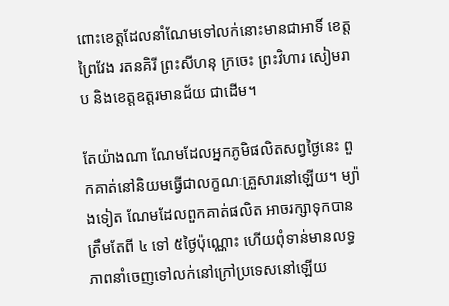ពោះខេត្តដែលនាំណែមទៅលក់នោះមានជាអាទិ៍ ខេត្តព្រៃវែង រតនគិរី ព្រះសីហនុ ក្រចេះ ព្រះវិហារ សៀមរាប និងខេត្តឧត្ដរមានជ័យ ជាដើម។

តែយ៉ាងណា ណែមដែលអ្នកភូមិផលិតសព្វថ្ងៃនេះ ពួកគាត់នៅនិយមធ្វើជាលក្ខណៈគ្រួសារនៅឡើយ។ ម្យ៉ាងទៀត ណែមដែលពួកគាត់ផលិត អាចរក្សាទុកបានត្រឹមតែពី ៤ ទៅ ៥ថ្ងៃប៉ុណ្ណោះ ហើយពុំទាន់មានលទ្ធភាពនាំចេញទៅលក់នៅក្រៅប្រទេសនៅឡើយ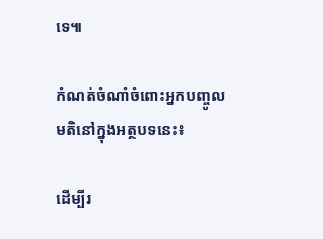ទេ៕

កំណត់ចំណាំចំពោះអ្នកបញ្ចូលមតិនៅក្នុងអត្ថបទនេះ៖

ដើម្បីរ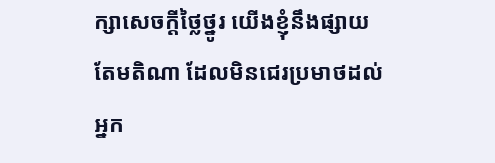ក្សាសេចក្ដីថ្លៃថ្នូរ យើងខ្ញុំនឹងផ្សាយតែមតិណា ដែលមិនជេរប្រមាថដល់អ្នក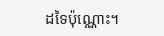ដទៃប៉ុណ្ណោះ។